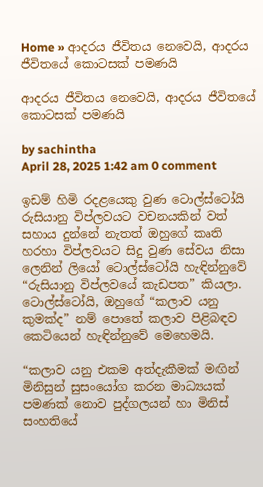Home » ආදරය ජීවිතය නෙවෙයි, ආදරය ජීවිතයේ කොටසක් පමණයි

ආදරය ජීවිතය නෙවෙයි, ආදරය ජීවිතයේ කොටසක් පමණයි

by sachintha
April 28, 2025 1:42 am 0 comment

ඉඩම් හිමි රදළයෙකු වුණ ටොල්ස්ටෝයි රුසියානු විප්ලවයට වචනයකින් වත් සහාය දුන්නේ නැතත් ඔහුගේ කෘති හරහා විප්ලවයට සිදු වුණ සේවය නිසා ලෙනින් ලියෝ ටොල්ස්ටෝයි හැඳින්නුවේ “රුසියානු විප්ලවයේ කැඩපත” කියලා. ටොල්ස්ටෝයි, ඔහුගේ “කලාව යනු කුමක්ද” නම් පොතේ කලාව පිළිබඳව කෙටියෙන් හැඳින්නුවේ මෙහෙමයි.

“කලාව යනු එකම අත්දැකීමක් මඟින් මිනිසුන් සුසංයෝග කරන මාධ්‍යයක් පමණක් නොව පුද්ගලයන් හා මිනිස් සංහතියේ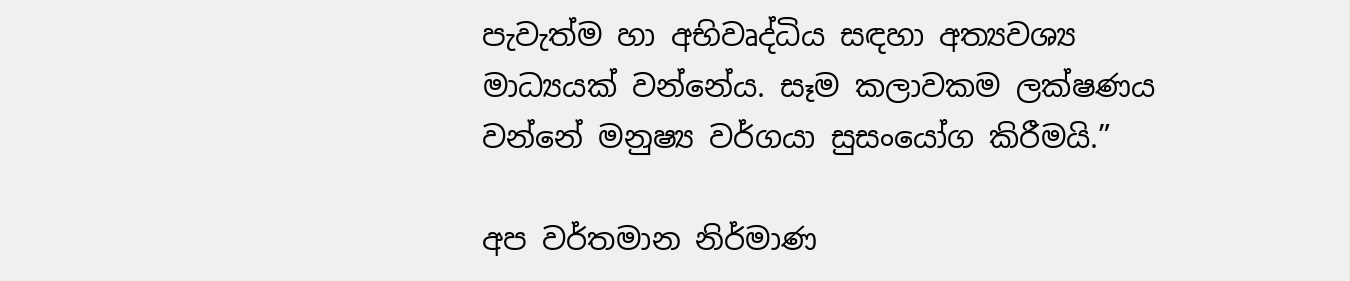පැවැත්ම හා අභිවෘද්ධිය සඳහා අත්‍යවශ්‍ය මාධ්‍යයක් වන්නේය. සෑම කලාවකම ලක්ෂණය වන්නේ මනුෂ්‍ය වර්ගයා සුසංයෝග කිරීමයි.”

අප වර්තමාන නිර්මාණ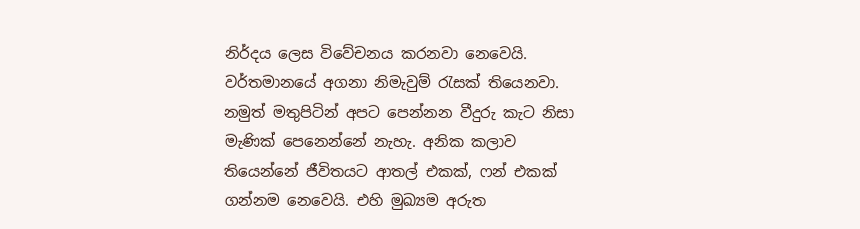නිර්දය ලෙස විවේචනය කරනවා නෙවෙයි. වර්තමානයේ අගනා නිමැවුම් රැසක් තියෙනවා. නමුත් මතුපිටින් අපට පෙන්නන වීදුරු කැට නිසා මැණික් පෙනෙන්නේ නැහැ. අනික කලාව තියෙන්නේ ජීවිතයට ආතල් එකක්, ෆන් එකක් ගන්නම නෙවෙයි. එහි මුඛ්‍යම අරුත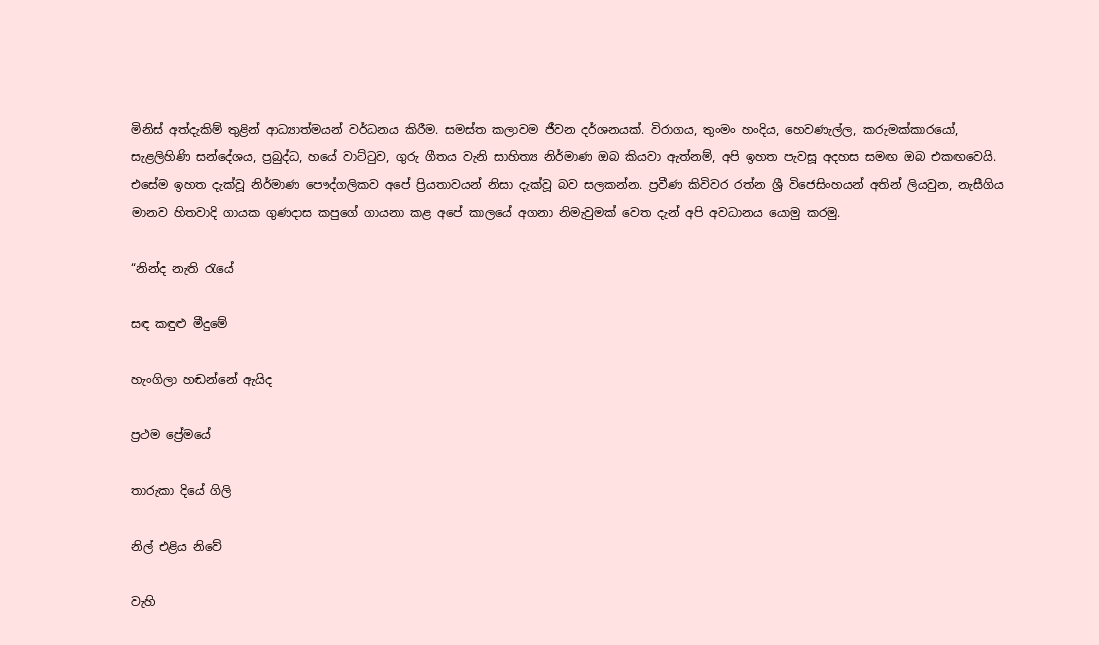මිනිස් අත්දැකිම් තුළින් ආධ්‍යාත්මයන් වර්ධනය කිරීම. සමස්ත කලාවම ජීවන දර්ශනයක්. විරාගය, තුංමං හංදිය, හෙවණැල්ල, කරුමක්කාරයෝ, සැළලිහිණි සන්දේශය, ප්‍රබුද්ධ, හයේ වාට්ටුව, ගුරු ගීතය වැනි සාහිත්‍ය නිර්මාණ ඔබ කියවා ඇත්නම්, අපි ඉහත පැවසූ අදහස සමඟ ඔබ එකඟවෙයි. එසේම ඉහත දැක්වූ නිර්මාණ පෞද්ගලිකව අපේ ප්‍රියතාවයන් නිසා දැක්වූ බව සලකන්න. ප්‍රවීණ කිවිවර රත්න ශ්‍රී විජෙසිංහයන් අතින් ලියවුන, නැසීගිය මානව හිතවාදි ගායක ගුණදාස කපුගේ ගායනා කළ අපේ කාලයේ අගනා නිමැවුමක් වෙත දැන් අපි අවධානය යොමු කරමු.

“නින්ද නැති රැයේ

සඳ කඳුළු මීදුමේ

හැංගිලා හඬන්නේ ඇයිද

ප්‍රථම ප්‍රේමයේ

තාරුකා දියේ ගිලි

නිල් එළිය නිවේ

වැහි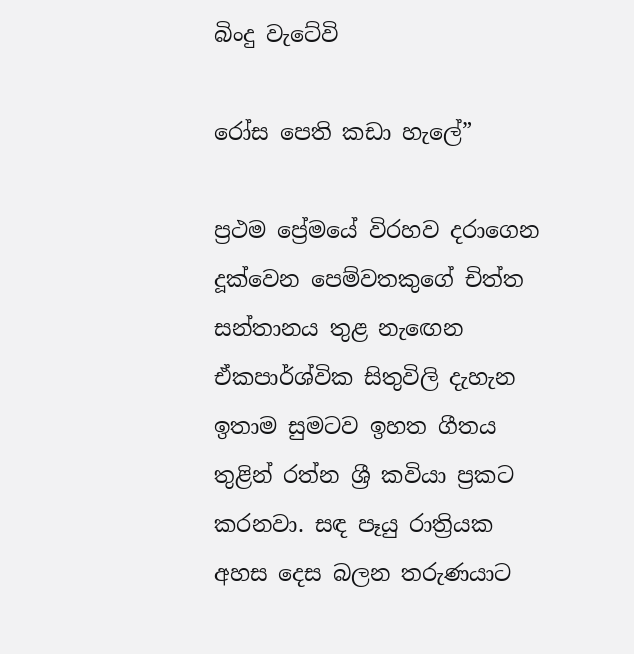බිංදු වැටේවි

රෝස පෙති කඩා හැලේ”

ප්‍රථම ප්‍රේමයේ විරහව දරාගෙන දූක්වෙන පෙම්වතකුගේ චිත්ත සන්තානය තුළ නැඟෙන ඒකපාර්ශ්වික සිතුවිලි දැහැන ඉතාම සුමටව ඉහත ගීතය තුළින් රත්න ශ්‍රී කවියා ප්‍රකට කරනවා. සඳ පෑයු රාත්‍රියක අහස දෙස බලන තරුණයාට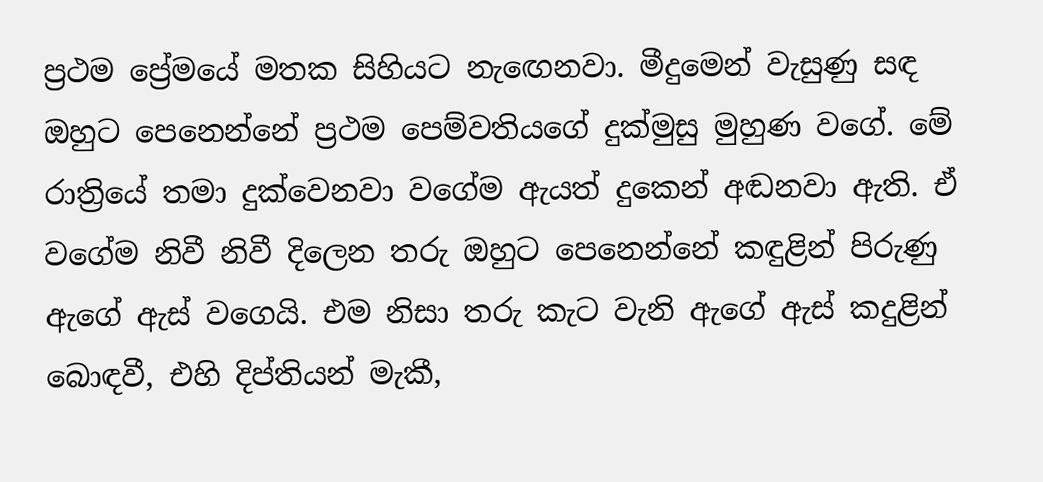ප්‍රථම ප්‍රේමයේ මතක සිහියට නැඟෙනවා. මීදුමෙන් වැසුණු සඳ ඔහුට පෙනෙන්නේ ප්‍රථම පෙම්වතියගේ දුක්මුසු මුහුණ වගේ. මේ රාත්‍රියේ තමා දුක්වෙනවා වගේම ඇයත් දුකෙන් අඬනවා ඇති. ඒ වගේම නිවී නිවී දිලෙන තරු ඔහුට පෙනෙන්නේ කඳුළින් පිරුණු ඇගේ ඇස් වගෙයි. එම නිසා තරු කැට වැනි ඇගේ ඇස් කදුළින් බොඳවී, එහි දිප්තියන් මැකී,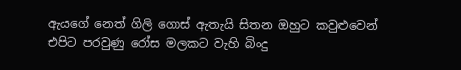ඇයගේ නෙත් ගිලි ගොස් ඇතැයි සිතන ඔහුට කවුළුවෙන් එපිට පරවුණු රෝස මලකට වැහි බිංදු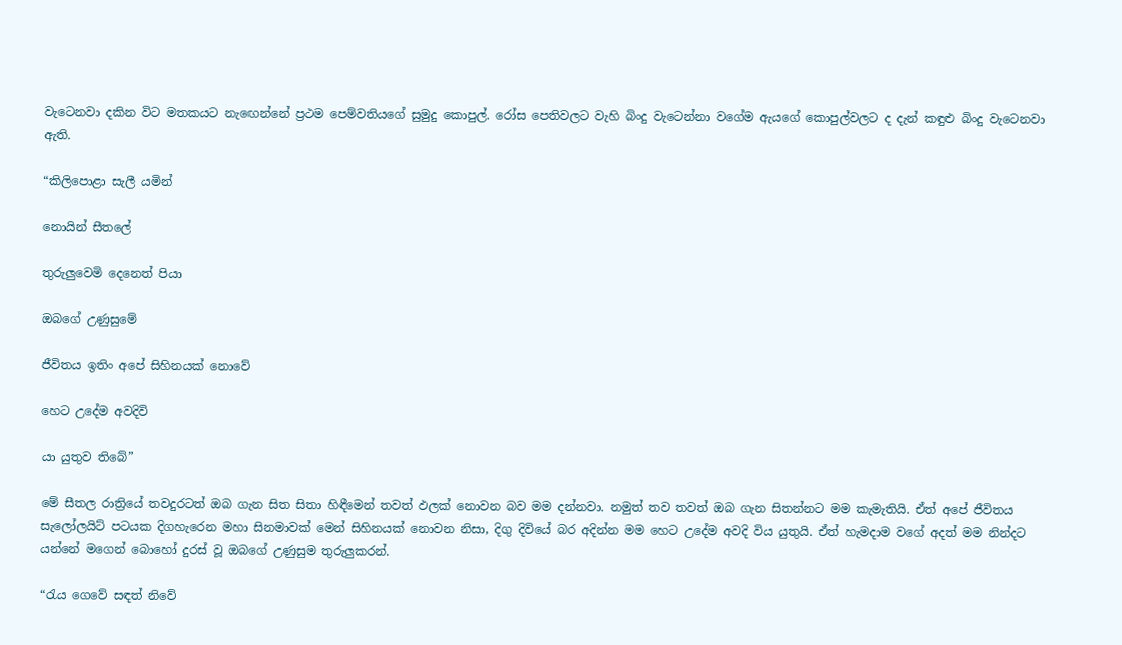වැටෙනවා දකින විට මතකයට නැඟෙන්නේ ප්‍රථම පෙම්වතියගේ සුමුදු කොපුල්. රෝස පෙතිවලට වැහි බිංදු වැටෙන්නා වගේම ඇයගේ කොපුල්වලට ද දැන් කඳුළු බිංදු වැටෙනවා ඇති.

“කිලිපොළා සැලී යමින්

නොයින් සීතලේ

තුරුලුවෙමි දෙනෙත් පියා

ඔබගේ උණුසුමේ

ජීවිතය ඉතිං අපේ සිහිනයක් නොවේ

හෙට උදේම අවදිවි

යා යුතුව තිබේ”

මේ සීතල රාත්‍රියේ තවදුරටත් ඔබ ගැන සිත සිතා හිඳීමෙන් තවත් ඵලක් නොවන බව මම දන්නවා. නමුත් තව තවත් ඔබ ගැන සිතන්නට මම කැමැතියි. ඒත් අපේ ජීවිතය සැලෝලයිට් පටයක දිගහැරෙන මහා සිනමාවක් මෙන් සිහිනයක් නොවන නිසා, දිගු දිවියේ බර අදින්න මම හෙට උදේම අවදි විය යුතුයි. ඒත් හැමදාම වගේ අදත් මම නින්දට යන්නේ මගෙන් බොහෝ දුරස් වූ ඔබගේ උණුසුම තුරුලුකරන්.

“රැය ගෙවේ සඳත් නිවේ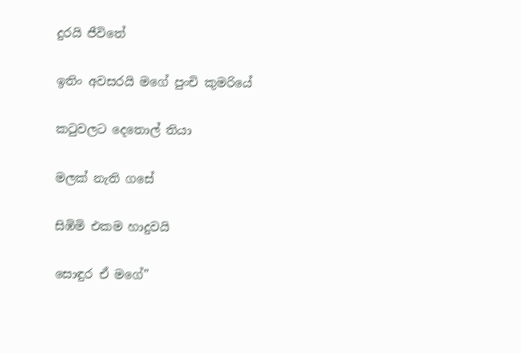දුරයි ජීවිතේ

ඉතිං අවසරයි මගේ පුංචි කුමරියේ

කටුවලට දෙතොල් තියා

මලක් නැති ගසේ

සිඹිමි එකම හාදුවයි

සොඳුර ඒ මගේ”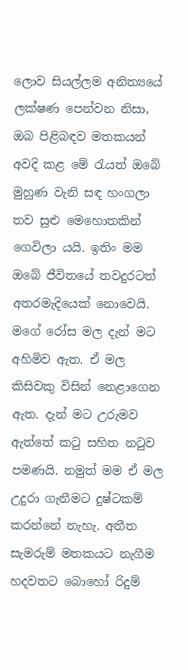ලොව සියල්ලම අනිත්‍යයේ ලක්ෂණ පෙන්වන නිසා, ඔබ පිළිබඳව මතකයන් අවදි කළ මේ රැයත් ඔබේ මුහුණ වැනි සඳ හංගලා තව සුළු මෙහොතකින් ගෙවිලා යයි. ඉතිං මම ඔබේ ජීවිතයේ තවදුරටත් අතරමැදියෙක් නොවෙයි. මගේ රෝස මල දැන් මට අහිමිව ඇත. ඒ මල කිසිවකු විසින් නෙළාගෙන ඇත. දැන් මට උරුමව ඇත්තේ කටු සහිත නටුව පමණයි. නමුත් මම ඒ මල උදුරා ගැනීමට දුෂ්ටකම් කරන්නේ නැහැ. අතීත සැමරුම් මතකයට නැගීම හදවතට බොහෝ රිදුම්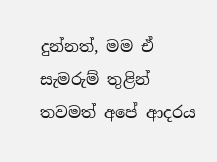දුන්නත්, මම ඒ සැමරුම් තුළින් තවමත් අපේ ආදරය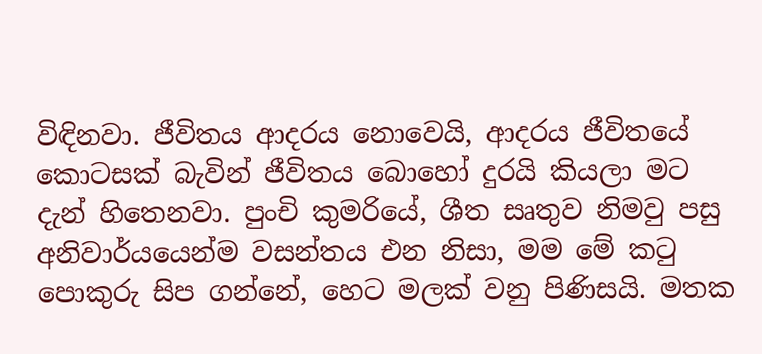විඳිනවා. ජීවිතය ආදරය නොවෙයි, ආදරය ජීවිතයේ කොටසක් බැවින් ජීවිතය බොහෝ දුරයි කියලා මට දැන් හිතෙනවා. පුංචි කුමරියේ, ශීත සෘතුව නිමවු පසු අනිවාර්යයෙන්ම වසන්තය එන නිසා, මම මේ කටු පොකුරු සිප ගන්නේ, හෙට මලක් වනු පිණිසයි. මතක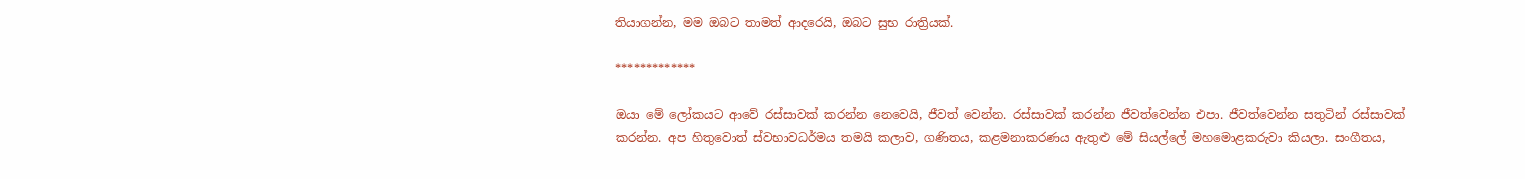තියාගන්න, මම ඔබට තාමත් ආදරෙයි, ඔබට සුභ රාත්‍රියක්.

*************

ඔයා මේ ලෝකයට ආවේ රස්සාවක් කරන්න නෙවෙයි, ජීවත් වෙන්න. රස්සාවක් කරන්න ජීවත්වෙන්න එපා. ජීවත්වෙන්න සතුටින් රස්සාවක් කරන්න. අප හිතුවොත් ස්වභාවධර්මය තමයි කලාව, ගණිතය, කළමනාකරණය ඇතුළු මේ සියල්ලේ මහමොළකරුවා කියලා. සංගීතය,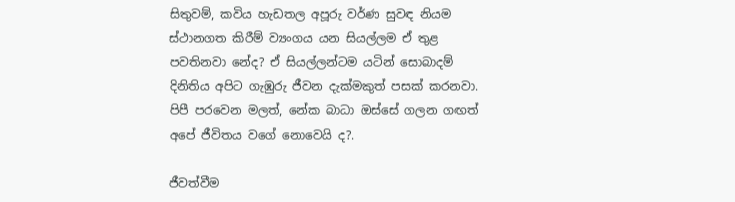සිතුවම්, කවිය හැඩතල අපූරු වර්ණ සුවඳ නියම ස්ථානගත කිරීම් ව්‍යංගය යන සියල්ලම ඒ තුළ පවතිනවා නේද? ඒ සියල්ලන්ටම යටින් සොබාදම් දිනිතිය අපිට ගැඹුරු ජීවන දැක්මකුත් පසක් කරනවා. පිපී පරවෙන මලත්, නේක බාධා ඔස්සේ ගලන ගඟත් අපේ ජීවිතය වගේ නොවෙයි ද?.

ජීවත්වීම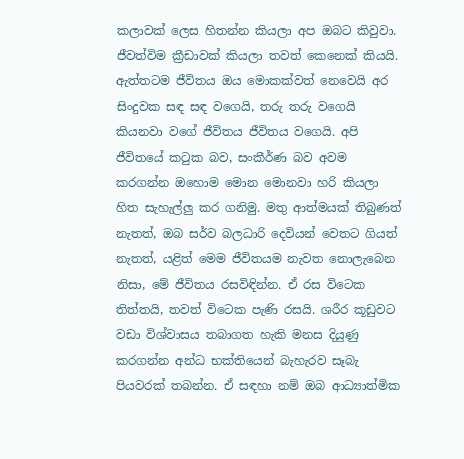කලාවක් ලෙස හිතන්න කියලා අප ඔබට කිවුවා. ජීවත්විම ක්‍රීඩාවක් කියලා තවත් කෙනෙක් කියයි. ඇත්තටම ජීවිතය ඔය මොකක්වත් නෙවෙයි අර සිංදුවක සඳ සඳ වගෙයි, තරු තරු වගෙයි කියනවා වගේ ජීවිතය ජීවිතය වගෙයි. අපි ජීවිතයේ කටුක බව, සංකීර්ණ බව අවම කරගන්න ඔහොම මොන මොනවා හරි කියලා හිත සැහැල්ලු කර ගනිමු. මතු ආත්මයක් තිබුණත් නැතත්, ඔබ සර්ව බලධාරි දෙවියන් වෙතට ගියත් නැතත්, යළිත් මෙම ජීවිතයම නැවත නොලැබෙන නිසා, මේ ජීවිතය රසවිඳින්න. ඒ රස විටෙක තිත්තයි, තවත් විටෙක පැණි රසයි. ශරීර කූඩුවට වඩා විශ්වාසය තබාගත හැකි මනස දියුණු කරගන්න අන්ධ භක්තියෙන් බැහැරව සෑබැ පියවරක් තබන්න. ඒ සඳහා නම් ඔබ ආධ්‍යාත්මික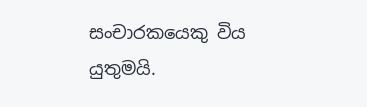සංචාරකයෙකු විය යුතුමයි.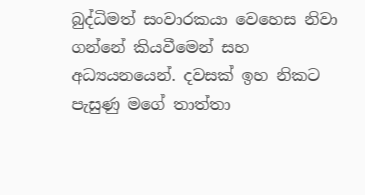බුද්ධිමත් සංවාරකයා වෙහෙස නිවා ගන්නේ කියවීමෙන් සහ අධ්‍යයනයෙන්. දවසක් ඉහ නිකට පැසුණු මගේ තාත්තා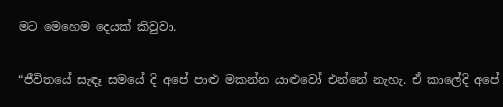මට මෙහෙම දෙයක් කිවුවා.

“ජීවිතයේ සැඳෑ සමයේ දි අපේ පාළු මකන්න යාළුවෝ එන්නේ නැහැ. ඒ කාලේදි අපේ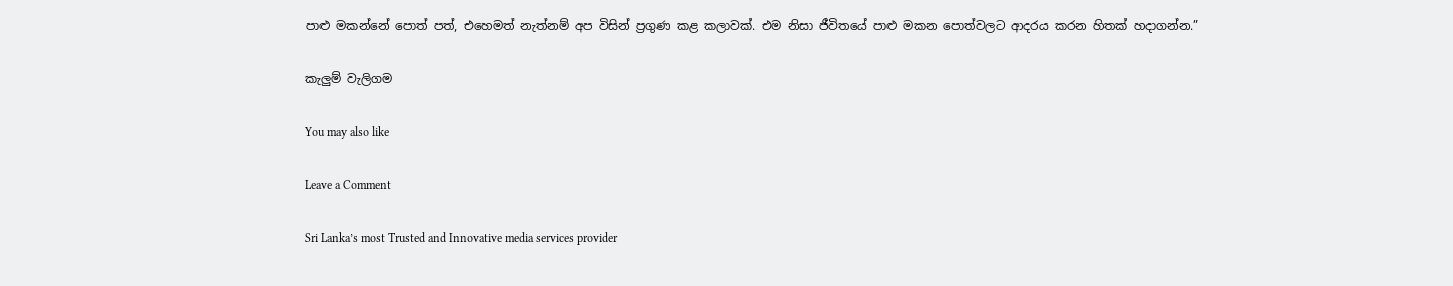පාළු මකන්නේ පොත් පත්, එහෙමත් නැත්නම් අප විසින් ප්‍රගුණ කළ කලාවක්. එම නිසා ජීවිතයේ පාළු මකන පොත්වලට ආදරය කරන හිතක් හදාගන්න.”

කැලුම් වැලිගම

You may also like

Leave a Comment

Sri Lanka’s most Trusted and Innovative media services provider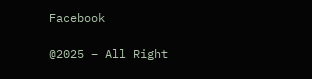Facebook

@2025 – All Right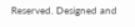Reserved. Designed and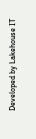Developed by Lakehouse IT